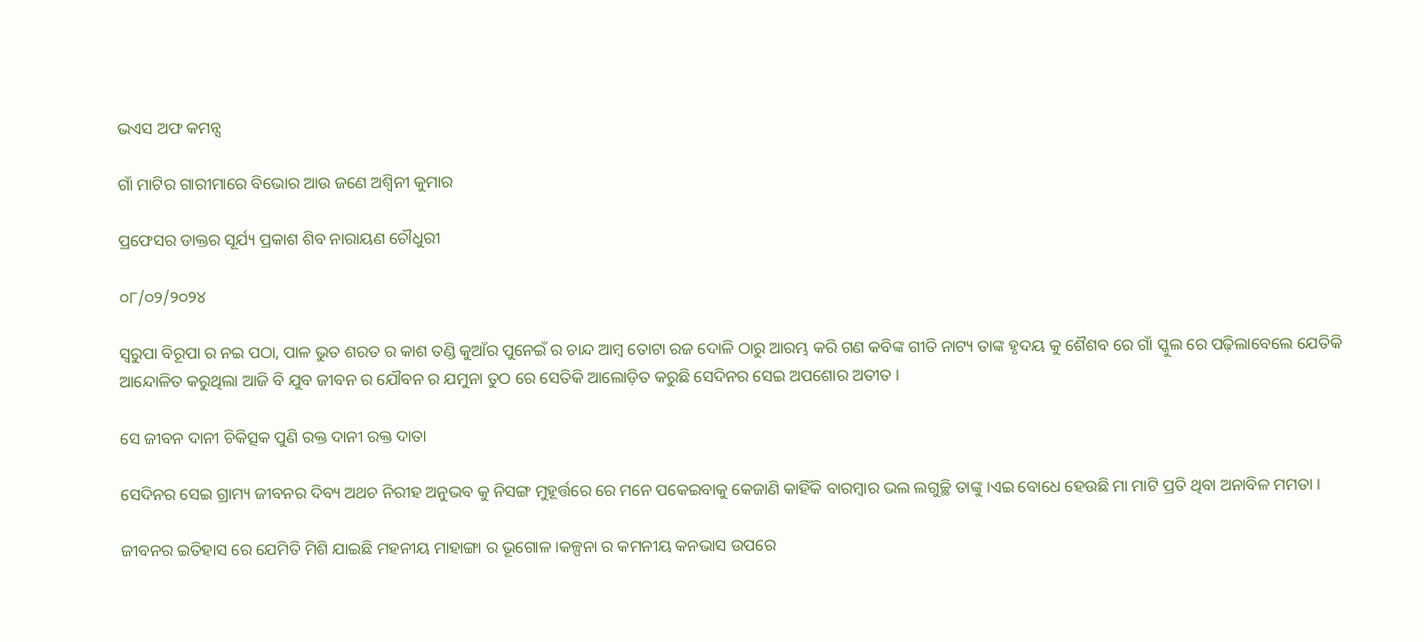ଭଏସ ଅଫ କମନ୍ସ

ଗାଁ ମାଟିର ଗାରୀମାରେ ବିଭୋର ଆଉ ଜଣେ ଅଶ୍ଵିନୀ କୁମାର

ପ୍ରଫେସର ଡାକ୍ତର ସୂର୍ଯ୍ୟ ପ୍ରକାଶ ଶିବ ନାରାୟଣ ଚୌଧୁରୀ

୦୮/୦୨/୨୦୨୪

ସ୍ୱରୁପା ବିରୂପା ର ନଇ ପଠା, ପାଳ ଭୁତ ଶରତ ର କାଶ ତଣ୍ଡି କୁଆଁର ପୁନେଇଁ ର ଚାନ୍ଦ ଆମ୍ବ ତୋଟା ରଜ ଦୋଳି ଠାରୁ ଆରମ୍ଭ କରି ଗଣ କବିଙ୍କ ଗୀତି ନାଟ୍ୟ ତାଙ୍କ ହୃଦୟ କୁ ଶୈଶବ ରେ ଗାଁ ସ୍କୁଲ ରେ ପଢ଼ିଲାବେଲେ ଯେତିକି ଆନ୍ଦୋଳିତ କରୁଥିଲା ଆଜି ବି ଯୁବ ଜୀବନ ର ଯୌବନ ର ଯମୁନା ତୁଠ ରେ ସେତିକି ଆଲୋଡ଼ିତ କରୁଛି ସେଦିନର ସେଇ ଅପଶୋର ଅତୀତ ।

ସେ ଜୀବନ ଦାନୀ ଚିକିତ୍ସକ ପୁଣି ରକ୍ତ ଦାନୀ ରକ୍ତ ଦାତା

ସେଦିନର ସେଇ ଗ୍ରାମ୍ୟ ଜୀବନର ଦିବ୍ୟ ଅଥଚ ନିରୀହ ଅନୁଭବ କୁ ନିସଙ୍ଗ ମୁହୂର୍ତ୍ତରେ ରେ ମନେ ପକେଇବାକୁ କେଜାଣି କାହିଁକି ବାରମ୍ବାର ଭଲ ଲଗୁଚ୍ଛି ତାଙ୍କୁ ।ଏଇ ବୋଧେ ହେଉଛି ମା ମାଟି ପ୍ରତି ଥିବା ଅନାବିଳ ମମତା ।

ଜୀବନର ଇତିହାସ ରେ ଯେମିତି ମିଶି ଯାଇଛି ମହନୀୟ ମାହାଙ୍ଗା ର ଭୂଗୋଳ ।କଳ୍ପନା ର କମନୀୟ କନଭାସ ଉପରେ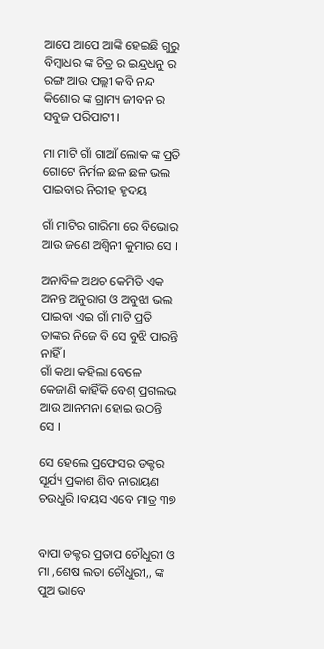ଆପେ ଆପେ ଆଙ୍କି ହେଇଛି ଗୁରୁ ବିମ୍ବାଧର ଙ୍କ ଚିତ୍ର ର ଇନ୍ଦ୍ରଧନୁ ର ରଙ୍ଗ ଆଉ ପଲ୍ଲୀ କବି ନନ୍ଦ କିଶୋର ଙ୍କ ଗ୍ରାମ୍ୟ ଜୀବନ ର ସବୁଜ ପରିପାଟୀ ।

ମା ମାଟି ଗାଁ ଗାଆଁ ଲୋକ ଙ୍କ ପ୍ରତି ଗୋଟେ ନିର୍ମଳ ଛଳ ଛଳ ଭଲ ପାଇବାର ନିରୀହ ହୃଦୟ

ଗାଁ ମାଟିର ଗାରିମା ରେ ବିଭୋର ଆଉ ଜଣେ ଅଶ୍ଵିନୀ କୁମାର ସେ ।

ଅନାବିଳ ଅଥଚ କେମିତି ଏକ ଅନନ୍ତ ଅନୁରାଗ ଓ ଅବୁଝା ଭଲ ପାଇବା ଏଇ ଗାଁ ମାଟି ପ୍ରତି ତାଙ୍କର ନିଜେ ବି ସେ ବୁଝି ପାରନ୍ତି ନାହିଁ ।
ଗାଁ କଥା କହିଲା ବେଳେ କେଜାଣି କାହିଁକି ବେଶ୍ ପ୍ରଗଲଭ ଆଉ ଆନମନା ହୋଇ ଉଠନ୍ତି ସେ ।

ସେ ହେଲେ ପ୍ରଫେସର ଡକ୍ଟର ସୂର୍ଯ୍ୟ ପ୍ରକାଶ ଶିବ ନାରାୟଣ ଚଉଧୁରି ।ବୟସ ଏବେ ମାତ୍ର ୩୭


ବାପା ଡକ୍ଟର ପ୍ରତାପ ଚୌଧୁରୀ ଓ ମା ,ଶେଷ ଲତା ଚୌଧୁରୀ,, ଙ୍କ ପୁଅ ଭାବେ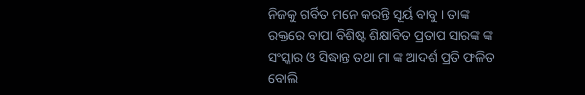ନିଜକୁ ଗର୍ବିତ ମନେ କରନ୍ତି ସୂର୍ୟ ବାବୁ । ତାଙ୍କ ରକ୍ତରେ ବାପା ବିଶିଷ୍ଟ ଶିକ୍ଷାବିତ ପ୍ରତାପ ସାରଙ୍କ ଙ୍କ ସଂସ୍କାର ଓ ସିଦ୍ଧାନ୍ତ ତଥା ମା ଙ୍କ ଆଦର୍ଶ ପ୍ରତି ଫଳିତ ବୋଲି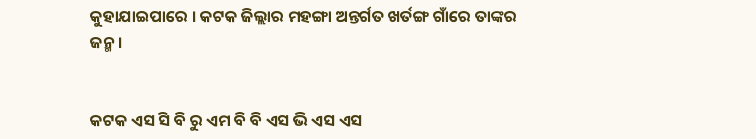କୁହାଯାଇପାରେ । କଟକ ଜିଲ୍ଲାର ମହଙ୍ଗା ଅନ୍ତର୍ଗତ ଖର୍ତଙ୍ଗ ଗାଁରେ ତାଙ୍କର ଜନ୍ମ ।


କଟକ ଏସ ସି ବି ରୁ ଏମ ବି ବି ଏସ ଭି ଏସ ଏସ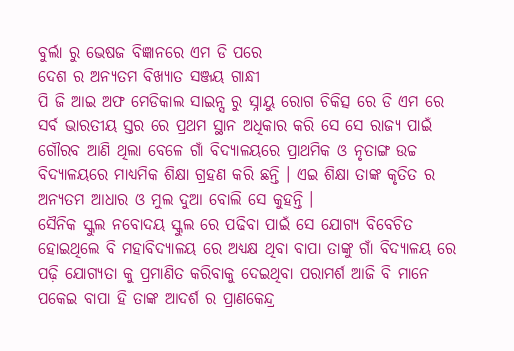ବୁର୍ଲା ରୁ ଭେଷଜ ବିଜ୍ଞାନରେ ଏମ ଡି ପରେ
ଦେଶ ର ଅନ୍ୟତମ ବିଖ୍ୟାତ ସଞ୍ଜୟ ଗାନ୍ଧୀ
ପି ଜି ଆଇ ଅଫ ମେଡିକାଲ ସାଇନ୍ସ ରୁ ସ୍ନାୟୁ ରୋଗ ଚିକିତ୍ସ ରେ ଡି ଏମ ରେ ସର୍ବ ଭାରତୀୟ ସ୍ତର ରେ ପ୍ରଥମ ସ୍ଥାନ ଅଧିକାର କରି ସେ ସେ ରାଜ୍ୟ ପାଇଁ ଗୌରବ ଆଣି ଥିଲା ବେଳେ ଗାଁ ବିଦ୍ୟାଳୟରେ ପ୍ରାଥମିକ ଓ ନୃତାଙ୍ଗ ଉଚ୍ଚ ବିଦ୍ୟାଳୟରେ ମାଧ୍ୟମିକ ଶିକ୍ଷା ଗ୍ରହଣ କରି ଛନ୍ତି । ଏଇ ଶିକ୍ଷା ତାଙ୍କ କୃତିତ ର ଅନ୍ୟତମ ଆଧାର ଓ ମୁଲ ଦୁଆ ବୋଲି ସେ କୁହନ୍ତି ।
ସୈନିକ ସ୍କୁଲ ନବୋଦୟ ସ୍କୁଲ ରେ ପଢିବା ପାଇଁ ସେ ଯୋଗ୍ୟ ବିବେଚିତ ହୋଇଥିଲେ ବି ମହାବିଦ୍ୟାଳୟ ରେ ଅଧ୍ୟକ୍ଷ ଥିବା ବାପା ତାଙ୍କୁ ଗାଁ ବିଦ୍ୟାଳୟ ରେ ପଢ଼ି ଯୋଗ୍ୟତା କୁ ପ୍ରମାଣିତ କରିବାକୁ ଦେଇଥିବା ପରାମର୍ଶ ଆଜି ବି ମାନେ ପକେଇ ବାପା ହି ତାଙ୍କ ଆଦର୍ଶ ର ପ୍ରାଣକେନ୍ଦ୍ର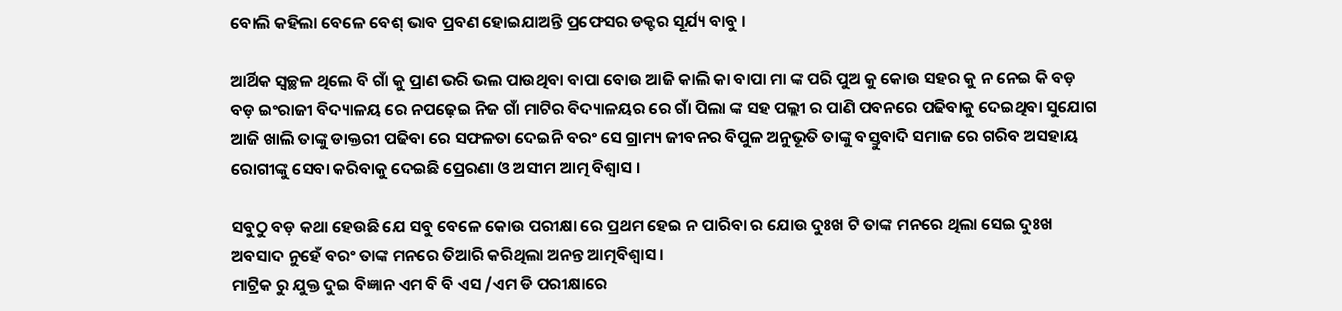ବୋଲି କହିଲା ବେଳେ ବେଶ୍ ଭାବ ପ୍ରବଣ ହୋଇଯାଅନ୍ତି ପ୍ରଫେସର ଡକ୍ଟର ସୂର୍ଯ୍ୟ ବାବୁ ।

ଆର୍ଥିକ ସ୍ୱଚ୍ଛଳ ଥିଲେ ବି ଗାଁ କୁ ପ୍ରାଣ ଭରି ଭଲ ପାଉଥିବା ବାପା ବୋଉ ଆଜି କାଲି କା ବାପା ମା ଙ୍କ ପରି ପୁଅ କୁ କୋଉ ସହର କୁ ନ ନେଇ କି ବଡ଼ ବଡ଼ ଇଂରାଜୀ ବିଦ୍ୟାଳୟ ରେ ନପଢ଼େଇ ନିଜ ଗାଁ ମାଟିର ବିଦ୍ୟାଳୟର ରେ ଗାଁ ପିଲା ଙ୍କ ସହ ପଲ୍ଲୀ ର ପାଣି ପବନରେ ପଢିବାକୁ ଦେଇଥିବା ସୁଯୋଗ ଆଜି ଖାଲି ତାଙ୍କୁ ଡାକ୍ତରୀ ପଢିବା ରେ ସଫଳତା ଦେଇନି ବରଂ ସେ ଗ୍ରାମ୍ୟ ଜୀବନର ବିପୁଳ ଅନୁଭୂତି ତାଙ୍କୁ ବସ୍ତୁବାଦି ସମାଜ ରେ ଗରିବ ଅସହାୟ ରୋଗୀଙ୍କୁ ସେବା କରିବାକୁ ଦେଇଛି ପ୍ରେରଣା ଓ ଅସୀମ ଆତ୍ମ ବିଶ୍ୱାସ ।

ସବୁଠୁ ବଡ଼ କଥା ହେଉଛି ଯେ ସବୁ ବେଳେ କୋଉ ପରୀକ୍ଷା ରେ ପ୍ରଥମ ହେଇ ନ ପାରିବା ର ଯୋଉ ଦୁଃଖ ଟି ତାଙ୍କ ମନରେ ଥିଲା ସେଇ ଦୁଃଖ ଅବସାଦ ନୁହେଁ ବରଂ ତାଙ୍କ ମନରେ ତିଆରି କରିଥିଲା ଅନନ୍ତ ଆତ୍ମବିଶ୍ବାସ ।
ମାଟ୍ରିକ ରୁ ଯୁକ୍ତ ଦୁଇ ବିଜ୍ଞାନ ଏମ ବି ବି ଏସ /ଏମ ଡି ପରୀକ୍ଷାରେ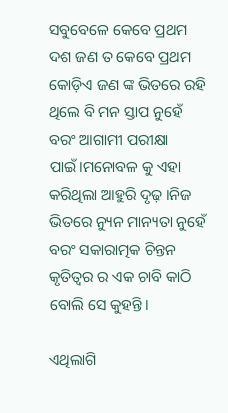ସବୁବେଳେ କେବେ ପ୍ରଥମ ଦଶ ଜଣ ତ କେବେ ପ୍ରଥମ କୋଡ଼ିଏ ଜଣ ଙ୍କ ଭିତରେ ରହି ଥିଲେ ବି ମନ ସ୍ତାପ ନୁହେଁ ବରଂ ଆଗାମୀ ପରୀକ୍ଷା ପାଇଁ।ମନୋବଳ କୁ ଏହା କରିଥିଲା ଆହୁରି ଦୃଢ଼ ।ନିଜ ଭିତରେ ନ୍ୟୁନ ମାନ୍ୟତା ନୁହେଁ ବରଂ ସକାରାତ୍ମକ ଚିନ୍ତନ କୃତିତ୍ଵର ର ଏକ ଚାବି କାଠି ବୋଲି ସେ କୁହନ୍ତି।

ଏଥିଲାଗି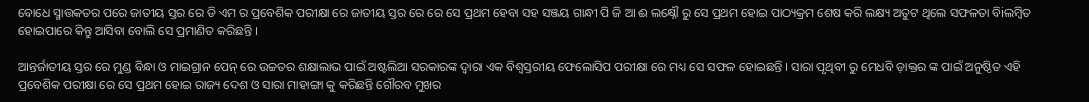ବୋଧେ ସ୍ମାତ୍ତକତର ପରେ ଜାତୀୟ ସ୍ତର ରେ ଡି ଏମ ର ପ୍ରବେଶିକ ପରୀକ୍ଷା ରେ ଜାତୀୟ ସ୍ତର ରେ ରେ ସେ ପ୍ରଥମ ହେବା ସହ ସଞ୍ଜୟ ଗାନ୍ଧୀ ପି ଜି ଆ ଈ ଲକ୍ଷ୍ନୌ ରୁ ସେ ପ୍ରଥମ ହୋଇ ପାଠ୍ୟକ୍ରମ ଶେଷ କରି ଲକ୍ଷ୍ୟ ଅତୁଟ ଥିଲେ ସଫଳତା ବିiଲମ୍ୱିତ ହୋଇପାରେ କିନ୍ତୁ ଆସିବା ବୋଲି ସେ ପ୍ରମାଣିତ କରିଛନ୍ତି ।

ଆନ୍ତର୍ଜାତୀୟ ସ୍ତର ରେ ମୁଣ୍ଡ ବିନ୍ଧା ଓ ମାଇଗ୍ରାନ ପେନ୍ ରେ ଉଚ୍ଚତର ଶକ୍ଷାଲାଭ ପାଇଁ ଅଷ୍ଟଲିଆ ସରକାରଙ୍କ ଦ୍ଵାରା ଏକ ବିଶ୍ବସ୍ତରୀୟ ଫେଲୋସିପ ପରୀକ୍ଷା ରେ ମଧ୍ୟ ସେ ସଫଳ ହୋଇଛନ୍ତି । ସାରା ପୃଥିବୀ ରୁ ମେଧବି ଡ଼ାକ୍ତର ଙ୍କ ପାଇଁ ଅନୁଷ୍ଠିତ ଏହି ପ୍ରବେଶିକ ପରୀକ୍ଷା ରେ ସେ ପ୍ରଥମ ହୋଇ ରାଜ୍ୟ ଦେଶ ଓ ସାରା ମାହାଙ୍ଗା କୁ କରିଛନ୍ତି ଗୌରବ ମୁଖର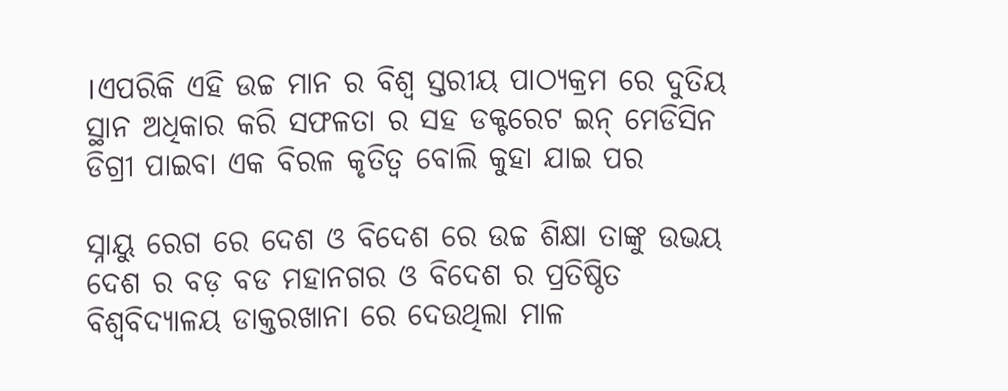।ଏପରିକି ଏହି ଉଚ୍ଚ ମାନ ର ବିଶ୍ଵ ସ୍ତରୀୟ ପାଠ୍ୟକ୍ରମ ରେ ଦୁତିୟ ସ୍ଥାନ ଅଧିକାର କରି ସଫଳତା ର ସହ ଡକ୍ଟରେଟ ଇନ୍ ମେଡିସିନ ଡିଗ୍ରୀ ପାଇବା ଏକ ବିରଳ କୃତିତ୍ୱ ବୋଲି କୁହା ଯାଇ ପର

ସ୍ନାୟୁ ରେଗ ରେ ଦେଶ ଓ ବିଦେଶ ରେ ଉଚ୍ଚ ଶିକ୍ଷା ତାଙ୍କୁ ଉଭୟ ଦେଶ ର ବଡ଼ ବଡ ମହାନଗର ଓ ବିଦେଶ ର ପ୍ରତିଷ୍ଠିତ ବିଶ୍ବବିଦ୍ୟାଳୟ ଡାକ୍ତରଖାନା ରେ ଦେଉଥିଲା ମାଳ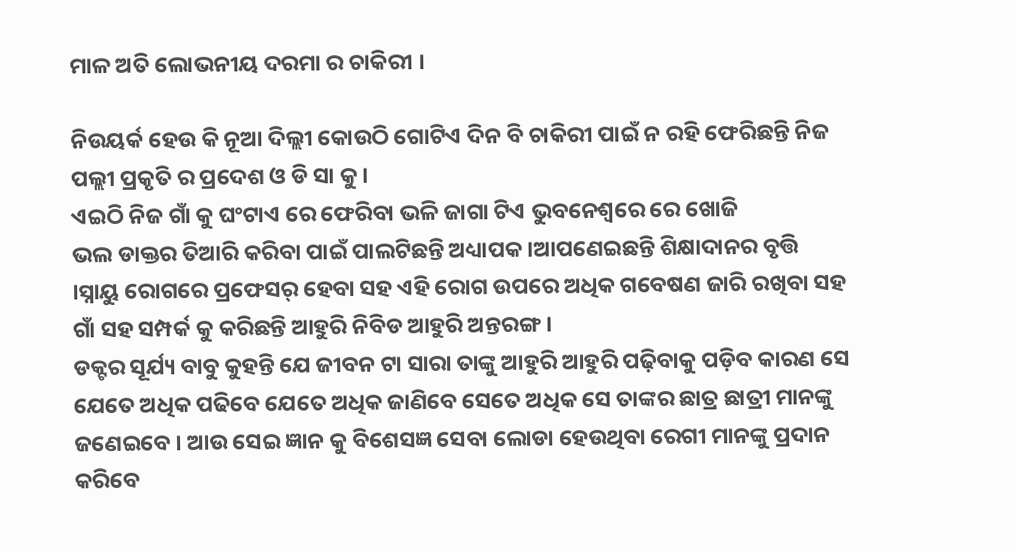ମାଳ ଅତି ଲୋଭନୀୟ ଦରମା ର ଚାକିରୀ ।

ନିଉୟର୍କ ହେଉ କି ନୂଆ ଦିଲ୍ଲୀ କୋଉଠି ଗୋଟିଏ ଦିନ ବି ଚାକିରୀ ପାଇଁ ନ ରହି ଫେରିଛନ୍ତି ନିଜ ପଲ୍ଲୀ ପ୍ରକୃତି ର ପ୍ରଦେଶ ଓ ଡି ସା କୁ ।
ଏଇଠି ନିଜ ଗାଁ କୁ ଘଂଟାଏ ରେ ଫେରିବା ଭଳି ଜାଗା ଟିଏ ଭୁବନେଶ୍ୱରେ ରେ ଖୋଜି
ଭଲ ଡାକ୍ତର ତିଆରି କରିବା ପାଇଁ ପାଲଟିଛନ୍ତି ଅଧ୍ୟାପକ ।ଆପଣେଇଛନ୍ତି ଶିକ୍ଷାଦାନର ବୃତ୍ତି ।ସ୍ନାୟୁ ରୋଗରେ ପ୍ରଫେସର୍ ହେବା ସହ ଏହି ରୋଗ ଉପରେ ଅଧିକ ଗବେଷଣ ଜାରି ରଖିବା ସହ ଗାଁ ସହ ସମ୍ପର୍କ କୁ କରିଛନ୍ତି ଆହୁରି ନିବିଡ ଆହୁରି ଅନ୍ତରଙ୍ଗ ।
ଡକ୍ଟର ସୂର୍ଯ୍ୟ ବାବୁ କୁହନ୍ତି ଯେ ଜୀବନ ଟା ସାରା ତାଙ୍କୁ ଆହୁରି ଆହୁରି ପଢ଼ିବାକୁ ପଡ଼ିବ କାରଣ ସେ ଯେତେ ଅଧିକ ପଢିବେ ଯେତେ ଅଧିକ ଜାଣିବେ ସେତେ ଅଧିକ ସେ ତାଙ୍କର ଛାତ୍ର ଛାତ୍ରୀ ମାନଙ୍କୁ ଜଣେଇବେ । ଆଉ ସେଇ ଜ୍ଞାନ କୁ ବିଶେସଜ୍ଞ ସେବା ଲୋଡା ହେଉଥିବା ରେଗୀ ମାନଙ୍କୁ ପ୍ରଦାନ କରିବେ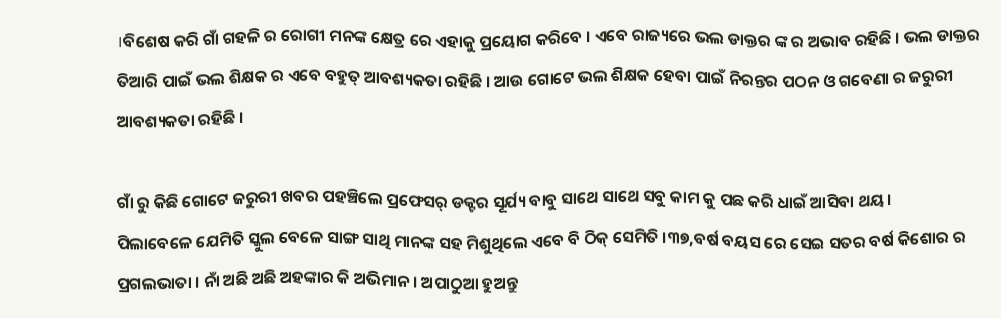।ବିଶେଷ କରି ଗାଁ ଗହଳି ର ରୋଗୀ ମନଙ୍କ କ୍ଷେତ୍ର ରେ ଏହାକୁ ପ୍ରୟୋଗ କରିବେ । ଏବେ ରାଜ୍ୟରେ ଭଲ ଡାକ୍ତର ଙ୍କ ର ଅଭାବ ରହିଛି । ଭଲ ଡାକ୍ତର ତିଆରି ପାଇଁ ଭଲ ଶିକ୍ଷକ ର ଏବେ ବହୁତ୍ ଆବଶ୍ୟକତା ରହିଛି । ଆଉ ଗୋଟେ ଭଲ ଶିକ୍ଷକ ହେବା ପାଇଁ ନିରନ୍ତର ପଠନ ଓ ଗବେଣା ର ଜରୁରୀ ଆବଶ୍ୟକତା ରହିଛି ।

ଗାଁ ରୁ କିଛି ଗୋଟେ ଜରୁରୀ ଖବର ପହଞ୍ଚିଲେ ପ୍ରଫେସର୍ ଡକ୍ଟର ସୂର୍ଯ୍ୟ ବାବୁ ସାଥେ ସାଥେ ସବୁ କାମ କୁ ପଛ କରି ଧାଇଁ ଆସିବା ଥୟ।
ପିଲାବେଳେ ଯେମିତି ସ୍କୁଲ ବେଳେ ସାଙ୍ଗ ସାଥି ମାନଙ୍କ ସହ ମିଶୁଥିଲେ ଏବେ ବି ଠିକ୍ ସେମିତି ।୩୭,ବର୍ଷ ବୟସ ରେ ସେଇ ସତର ବର୍ଷ କିଶୋର ର ପ୍ରଗଲଭାତା । ନାଁ ଅଛି ଅଛି ଅହଙ୍କାର କି ଅଭିମାନ । ଅପାଠୁଆ ହୁଅନ୍ତୁ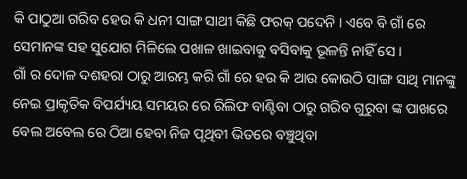କି ପାଠୁଆ ଗରିବ ହେଉ କି ଧନୀ ସାଙ୍ଗ ସାଥୀ କିଛି ଫରକ୍ ପଦେନି । ଏବେ ବି ଗାଁ ରେ ସେମାନଙ୍କ ସହ ସୁଯୋଗ ମିଳିଲେ ପଖାଳ ଖାଇବାକୁ ବସିବାକୁ ଭୂଳନ୍ତି ନାହିଁ ସେ ।
ଗାଁ ର ଦୋଳ ଦଶହରା ଠାରୁ ଆରମ୍ଭ କରି ଗାଁ ରେ ହଉ କି ଆଉ କୋଉଠି ସାଙ୍ଗ ସାଥି ମାନଙ୍କୁ ନେଇ ପ୍ରାକୃତିକ ବିପର୍ଯ୍ୟୟ ସମୟର ରେ ରିଲିଫ ବାଣ୍ଟିବା ଠାରୁ ଗରିବ ଗୁରୁବା ଙ୍କ ପାଖରେ ବେଲ ଅବେଲ ରେ ଠିଆ ହେବା ନିଜ ପୃଥିବୀ ଭିତରେ ବଞ୍ଚୁଥିବା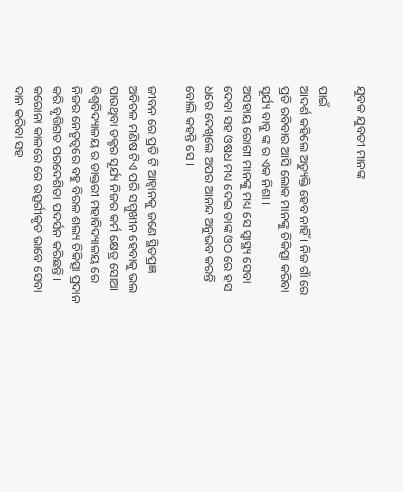ଯୁବକ ଯୁବତୀ ମାନଙ୍କ

ପାଇଁ
ଆଦର୍ଶ କହିଲେ ଅତ୍ୟୁକ୍ତି ହେବ ନାହିଁ । ନିଜ ଗାଁ ରେ ପ୍ରତି ରବିବାର ଆସି ଲୋକ ମାନଙ୍କୁ ଚିକିତ୍ସା କରିବା ସୂର୍ଯ୍ୟ ବାବୁ ଙ୍କ ର ଏକ ନିଶା ।
ଅସହାୟ ରୋଗୀ ମାନଙ୍କୁ ମଧ୍ୟ ସେ ସ୍ୱାସ୍ଥ୍ୟ ସେବା ଦେବା ସହ ଓଷଧ ମଧ୍ୟ ଦେଇ ତାଙ୍କ ଓଠ ରେ ହସ ଧରେ ଦେଖିଲେ ଅପର ଆନନ୍ଦ ଅନୁଭବ କରନ୍ତି ବୋଲି କହନ୍ତି ସେ ।

ଜୀବନ ରେ ପ୍ରତି ଟି ଆହ୍ବାନକୁ ଜଣେ ସ୍ଥିତପ୍ରଜ୍ଞ ଅବିଚଳ ମଣିଷ ଟିଏ ପରି ସମ୍ମୁଖୀନ ହେବାକୁ ଭଲ ପାଉଥିବା ଡକ୍ଟର ସୂର୍ଯ୍ୟ ନିଜର କର୍ମ କ୍ଷେତ୍ର ସୋଆ ବିଶ୍ଵବିଦ୍ୟାଳୟ ର ଡାକ୍ତରୀ ମହାବିଦ୍ୟାଳୟ ରେ ନିଜର ନେତୃତ୍ୱରେ ବହୁ ବିରଳ ଶଲ୍ୟ ଚିକିତ୍ସା ପ୍ରଦାନ କରି ବୃତ୍ତିଗତ ପରଦେଶିତା ପଦର୍ସନ କରିଛନ୍ତି ।
କରୋନା କାଳରେ ରେ ଉତ୍ସର୍ଗୀକୃତ ଭାବେ ସେବା ଦାନ କରିବା ସହ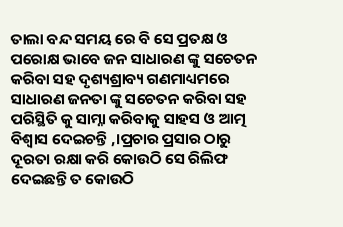ତାଲା ବନ୍ଦ ସମୟ ରେ ବି ସେ ପ୍ରତକ୍ଷ ଓ ପରୋକ୍ଷ ଭାବେ ଜନ ସାଧାରଣ ଙ୍କୁ ସଚେତନ କରିବା ସହ ଦୃଶ୍ୟଶ୍ରାବ୍ୟ ଗଣମାଧ୍ୟମରେ ସାଧାରଣ ଜନତା ଙ୍କୁ ସଚେତନ କରିବା ସହ ପରିସ୍ଥିତି କୁ ସାମ୍ନା କରିବାକୁ ସାହସ ଓ ଆତ୍ମ ବିଶ୍ୱାସ ଦେଇଚନ୍ତି ,।ପ୍ରଚାର ପ୍ରସାର ଠାରୁ ଦୂରତା ରକ୍ଷା କରି କୋଉଠି ସେ ରିଲିଫ ଦେଇଛନ୍ତି ତ କୋଉଠି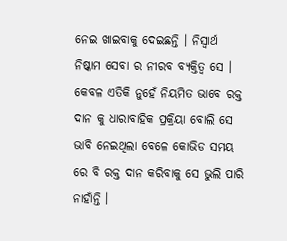ନେଇ ଖାଇବାକୁ ଦେଇଛନ୍ତି । ନିସ୍ବାର୍ଥ ନିଷ୍କାମ ସେବା ର ନୀରବ ବ୍ୟକ୍ତିତ୍ଵ ସେ । କେବଳ ଏତିକି ନୁହେଁ ନିୟମିତ ଭାବେ ରକ୍ତ ଦାନ କୁ ଧାରାବାହିକ ପ୍ରକ୍ରିୟା ବୋଲି ସେ ଭାବି ନେଇଥିଲା ବେଳେ କୋଭିଡ ସମୟ ରେ ବି ରକ୍ତ ଦାନ କରିବାକୁ ସେ ଭୁଲି ପାରି ନାହାଁନ୍ତି ।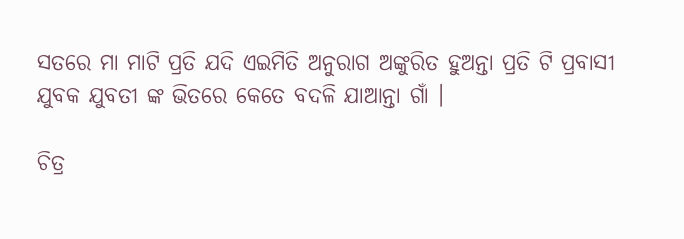ସତରେ ମା ମାଟି ପ୍ରତି ଯଦି ଏଇମିତି ଅନୁରାଗ ଅଙ୍କୁରିତ ହୁଅନ୍ତା ପ୍ରତି ଟି ପ୍ରବାସୀ ଯୁବକ ଯୁବତୀ ଙ୍କ ଭିତରେ କେତେ ବଦଳି ଯାଆନ୍ତା ଗାଁ ।

ଚିତ୍ର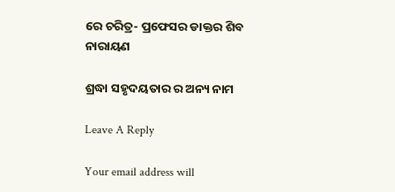ରେ ଚରିତ୍ର- ପ୍ରଫେସର ଡାକ୍ତର ଶିବ ନାରାୟଣ

ଶ୍ରଦ୍ଧା ସହୃଦୟତାର ର ଅନ୍ୟ ନାମ

Leave A Reply

Your email address will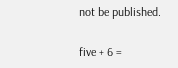not be published.

five + 6 =